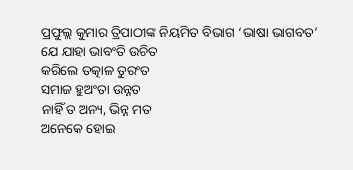ପ୍ରଫୁଲ୍ଲ କୁମାର ତ୍ରିପାଠୀଙ୍କ ନିୟମିତ ବିଭାଗ ‘ଭାଷା ଭାଗବତ’
ଯେ ଯାହା ଭାବଂତି ଉଚିତ
କରିଲେ ତତ୍କାଳ ତୁରଂତ
ସମାଜ ହୁଅଂତା ଉନ୍ନତ
ନାହିଁ ତ ଅନ୍ୟ, ଭିନ୍ନ ମତ
ଅନେକେ ହୋଇ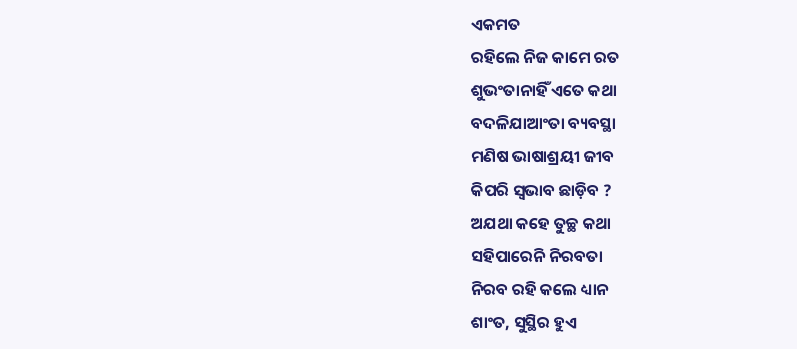ଏକମତ
ରହିଲେ ନିଜ କାମେ ରତ
ଶୁଭଂତାନାହିଁ ଏତେ କଥା
ବଦଳିଯାଆଂତା ବ୍ୟବସ୍ଥା
ମଣିଷ ଭାଷାଶ୍ରୟୀ ଜୀବ
କିପରି ସ୍ବଭାବ ଛାଡ଼ିବ ?
ଅଯଥା କହେ ତୁଚ୍ଛ କଥା
ସହିପାରେନି ନିରବତା
ନିରବ ରହି କଲେ ଧ୍ୟାନ
ଶାଂତ, ସୁସ୍ଥିର ହୁଏ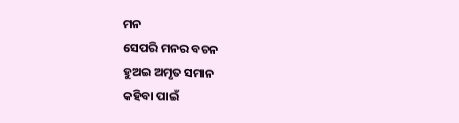ମନ
ସେପରି ମନର ବଚନ
ହୁଅଇ ଅମୃତ ସମାନ
କହିବା ପାଇଁ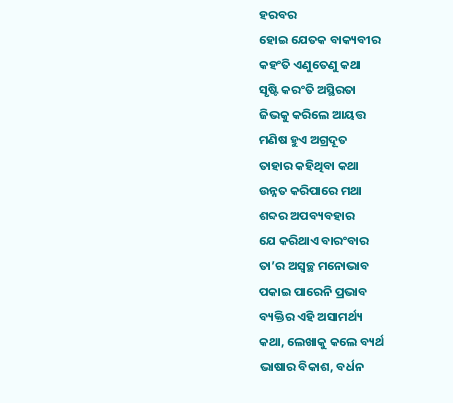ହରବର
ହୋଇ ଯେତକ ବାକ୍ୟବୀର
କହଂତି ଏଣୁତେଣୁ କଥା
ସୃଷ୍ଟି କରଂତି ଅସ୍ଥିରତା
ଜିଭକୁ କରିଲେ ଆୟତ୍ତ
ମଣିଷ ହୁଏ ଅଗ୍ରଦୂତ
ତାହାର କହିଥିବା କଥା
ଉନ୍ନତ କରିପାରେ ମଥା
ଶବ୍ଦର ଅପବ୍ୟବହାର
ଯେ କରିଥାଏ ବାରଂବାର
ତା’ର ଅସ୍ବଚ୍ଛ ମନୋଭାବ
ପକାଇ ପାରେନି ପ୍ରଭାବ
ବ୍ୟକ୍ତିର ଏହି ଅସାମର୍ଥ୍ୟ
କଥା, ଲେଖାକୁ କଲେ ବ୍ୟର୍ଥ
ଭାଷାର ବିକାଶ, ବର୍ଧନ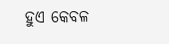ହୁଏ କେବଳ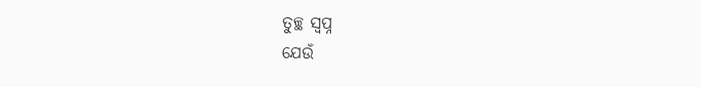ତୁଚ୍ଛ ସ୍ବପ୍ନ
ଯେଉଁ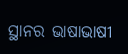ସ୍ଥାନର ଭାଷାଭାଷୀ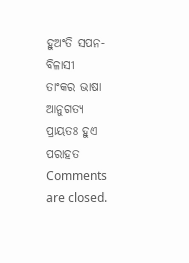ହୁଅଂତି ସପନ-ବିଳାସୀ
ତାଂକର ଭାଷା ଆନୁଗତ୍ୟ
ପ୍ରାୟତଃ ହୁଏ ପରାହତ
Comments are closed.